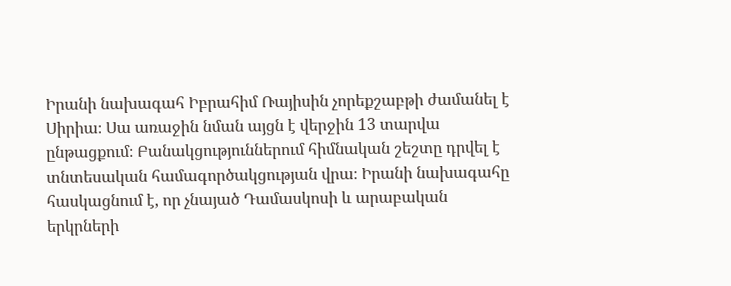Իրանի նախագահ Իբրահիմ Ռայիսին չորեքշաբթի ժամանել է Սիրիա։ Սա առաջին նման այցն է վերջին 13 տարվա ընթացքում։ Բանակցություններում հիմնական շեշտը դրվել է տնտեսական համագործակցության վրա։ Իրանի նախագահը հասկացնում է, որ չնայած Դամասկոսի և արաբական երկրների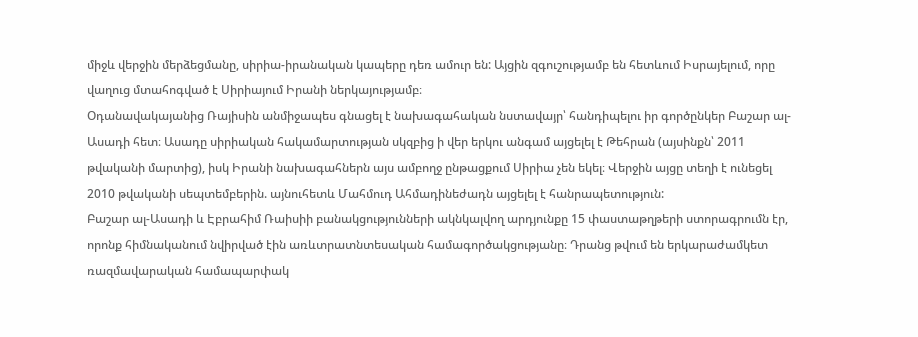միջև վերջին մերձեցմանը, սիրիա-իրանական կապերը դեռ ամուր են: Այցին զգուշությամբ են հետևում Իսրայելում, որը վաղուց մտահոգված է Սիրիայում Իրանի ներկայությամբ։
Օդանավակայանից Ռայիսին անմիջապես գնացել է նախագահական նստավայր՝ հանդիպելու իր գործընկեր Բաշար ալ-Ասադի հետ։ Ասադը սիրիական հակամարտության սկզբից ի վեր երկու անգամ այցելել է Թեհրան (այսինքն՝ 2011 թվականի մարտից), իսկ Իրանի նախագահներն այս ամբողջ ընթացքում Սիրիա չեն եկել։ Վերջին այցը տեղի է ունեցել 2010 թվականի սեպտեմբերին. այնուհետև Մահմուդ Ահմադինեժադն այցելել է հանրապետություն:
Բաշար ալ-Ասադի և Էբրահիմ Ռաիսիի բանակցությունների ակնկալվող արդյունքը 15 փաստաթղթերի ստորագրումն էր, որոնք հիմնականում նվիրված էին առևտրատնտեսական համագործակցությանը։ Դրանց թվում են երկարաժամկետ ռազմավարական համապարփակ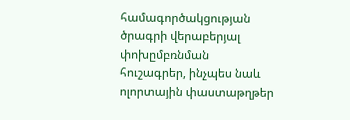համագործակցության ծրագրի վերաբերյալ փոխըմբռնման հուշագրեր, ինչպես նաև ոլորտային փաստաթղթեր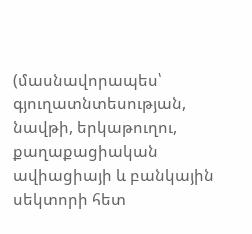(մասնավորապես՝ գյուղատնտեսության, նավթի, երկաթուղու, քաղաքացիական ավիացիայի և բանկային սեկտորի հետ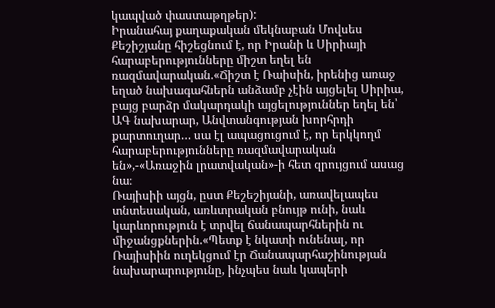կապված փաստաթղթեր):
Իրանահայ քաղաքական մեկնաբան Մովսես Քեշիշյանը հիշեցնում է, որ Իրանի և Սիրիայի հարաբերությունները միշտ եղել են ռազմավարական.«Ճիշտ է Ռաիսին, իրենից առաջ եղած նախագահներն անձամբ չէին այցելել Սիրիա, բայց բարձր մակարդակի այցելություններ եղել են՝ ԱԳ նախարար, Անվտանգության խորհրդի քարտուղար… սա էլ ապացուցում է, որ երկկողմ հարաբերությունները ռազմավարական են»,-«Առաջին լրատվական»-ի հետ զրույցում ասաց նա։
Ռայիսիի այցն, ըստ Քեշեշիյանի, առավելապես տնտեսական, առևտրական բնույթ ունի, նաև կարևորություն է տրվել ճանապարհներին ու միջանցքներին.«Պետք է նկատի ունենալ, որ Ռայիսիին ուղեկցում էր Ճանապարհաշինության նախարարությունը, ինչպես նաև կապերի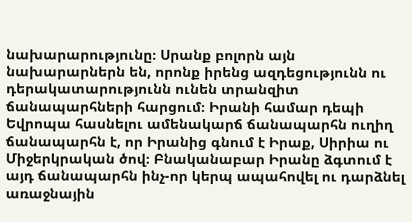նախարարությունը։ Սրանք բոլորն այն նախարարներն են, որոնք իրենց ազդեցությունն ու դերակատարությունն ունեն տրանզիտ ճանապարհների հարցում։ Իրանի համար դեպի Եվրոպա հասնելու ամենակարճ ճանապարհն ուղիղ ճանապարհն է, որ Իրանից գնում է Իրաք, Սիրիա ու Միջերկրական ծով։ Բնականաբար Իրանը ձգտում է այդ ճանապարհն ինչ-որ կերպ ապահովել ու դարձնել առաջնային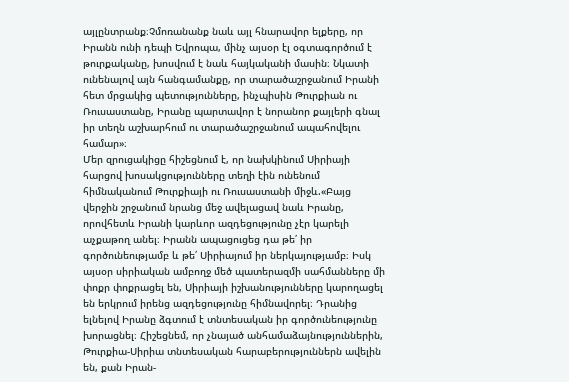այլընտրանք։Չմոռանանք նաև այլ հնարավոր ելքերը, որ Իրանն ունի դեպի Եվրոպա, մինչ այսօր էլ օգտագործում է թուրքականը, խոսվում է նաև հայկականի մասին։ Նկատի ունենալով այն հանգամանքը, որ տարածաշրջանում Իրանի հետ մրցակից պետությունները, ինչպիսին Թուրքիան ու Ռուսաստանը, Իրանը պարտավոր է նորանոր քայլերի գնալ իր տեղն աշխարհում ու տարածաշրջանում ապահովելու համար»։
Մեր զրուցակիցը հիշեցնում է, որ նախկինում Սիրիայի հարցով խոսակցությունները տեղի էին ունենում հիմնականում Թուրքիայի ու Ռուսաստանի միջև.«Բայց վերջին շրջանում նրանց մեջ ավելացավ նաև Իրանը, որովհետև Իրանի կարևոր ազդեցությունը չէր կարելի աչքաթող անել։ Իրանն ապացուցեց դա թե՛ իր գործունեությամբ և թե՛ Սիրիայում իր ներկայությամբ։ Իսկ այսօր սիրիական ամբողջ մեծ պատերազմի սահմանները մի փոքր փոքրացել են, Սիրիայի իշխանությունները կարողացել են երկրում իրենց ազդեցությունը հիմնավորել։ Դրանից ելնելով Իրանը ձգտում է տնտեսական իր գործունեությունը խորացնել։ Հիշեցնեմ, որ չնայած անհամաձայնություններին, Թուրքիա-Սիրիա տնտեսական հարաբերություններն ավելին են, քան Իրան-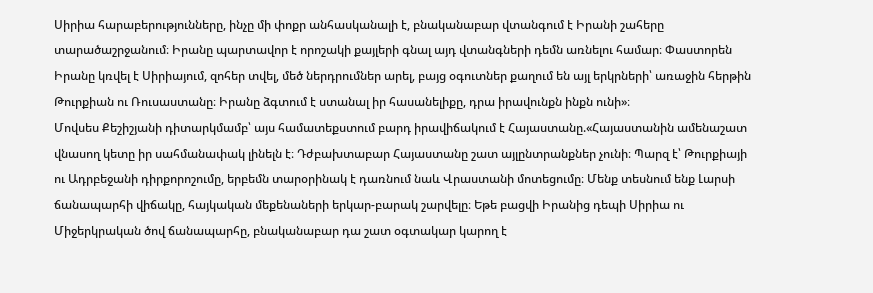Սիրիա հարաբերությունները, ինչը մի փոքր անհասկանալի է, բնականաբար վտանգում է Իրանի շահերը տարածաշրջանում։ Իրանը պարտավոր է որոշակի քայլերի գնալ այդ վտանգների դեմն առնելու համար։ Փաստորեն Իրանը կռվել է Սիրիայում, զոհեր տվել, մեծ ներդրումներ արել, բայց օգուտներ քաղում են այլ երկրների՝ առաջին հերթին Թուրքիան ու Ռուսաստանը։ Իրանը ձգտում է ստանալ իր հասանելիքը, դրա իրավունքն ինքն ունի»։
Մովսես Քեշիշյանի դիտարկմամբ՝ այս համատեքստում բարդ իրավիճակում է Հայաստանը.«Հայաստանին ամենաշատ վնասող կետը իր սահմանափակ լինելն է։ Դժբախտաբար Հայաստանը շատ այլընտրանքներ չունի։ Պարզ է՝ Թուրքիայի ու Ադրբեջանի դիրքորոշումը, երբեմն տարօրինակ է դառնում նաև Վրաստանի մոտեցումը։ Մենք տեսնում ենք Լարսի ճանապարհի վիճակը, հայկական մեքենաների երկար-բարակ շարվելը։ Եթե բացվի Իրանից դեպի Սիրիա ու Միջերկրական ծով ճանապարհը, բնականաբար դա շատ օգտակար կարող է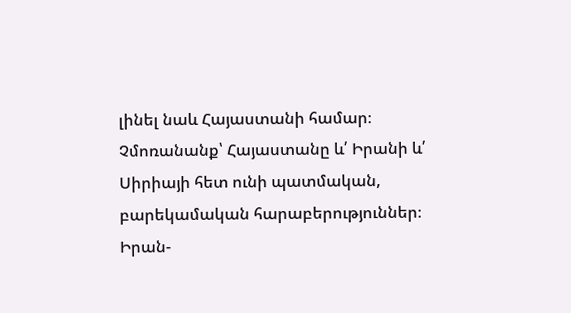լինել նաև Հայաստանի համար։ Չմոռանանք՝ Հայաստանը և՛ Իրանի և՛ Սիրիայի հետ ունի պատմական, բարեկամական հարաբերություններ։ Իրան-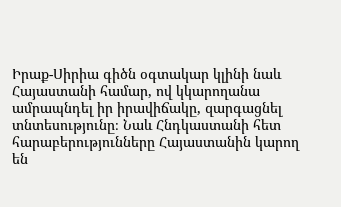Իրաք-Սիրիա գիծն օգտակար կլինի նաև Հայաստանի համար, ով կկարողանա ամրապնդել իր իրավիճակը, զարգացնել տնտեսությունը։ Նաև Հնդկաստանի հետ հարաբերությունները Հայաստանին կարող են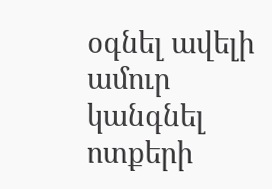օգնել ավելի ամուր կանգնել ոտքերի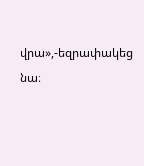վրա»,-եզրափակեց նա։